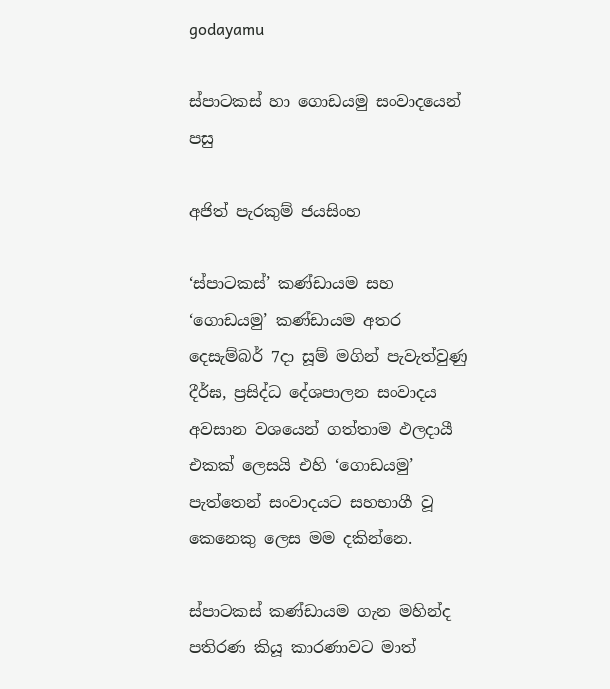godayamu

ස්පාටකස් හා ගොඩයමු සංවාදයෙන් පසු

අජිත් පැරකුම් ජයසිංහ

‘ස්පාටකස්’ කණ්ඩායම සහ ‘ගොඩයමු’ කණ්ඩායම අතර දෙසැම්බර් 7දා සූම් මගින් පැවැත්වුණු දීර්ඝ, ප්‍රසිද්ධ දේශපාලන සංවාදය අවසාන වශයෙන් ගත්තාම ඵලදායී එකක් ලෙසයි එහි ‘ගොඩයමු’ පැත්තෙන් සංවාදයට සහභාගී වූ කෙනෙකු ලෙස මම දකින්නෙ.

ස්පාටකස් කණ්ඩායම ගැන මහින්ද පතිරණ කියූ කාරණාවට මාත්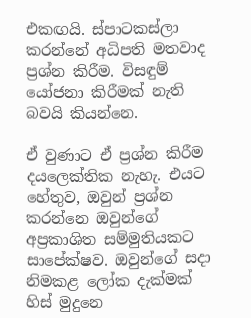එකඟයි. ස්පාටකස්ලා කරන්නේ අධිපති මතවාද ප්‍රශ්න කිරීම. විසඳුම් යෝජනා කිරීමක් නැති බවයි කියන්නෙ.

ඒ වුණාට ඒ ප්‍රශ්න කිරීම දයලෙක්තික නැහැ. එයට හේතුව, ඔවුන් ප්‍රශ්න කරන්නෙ ඔවුන්ගේ අප්‍රකාශිත සම්මුතියකට සාපේක්ෂව. ඔවුන්ගේ සදා නිමකළ ලෝක දැක්මක් හිස් මුදුනෙ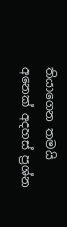තියාගෙන තමයි අනෙක් අදහස් ප්‍රශ්න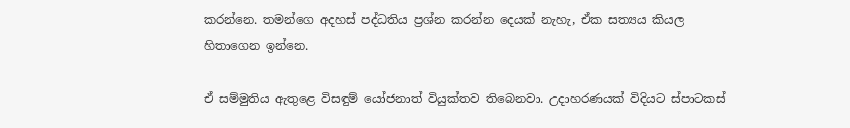කරන්නෙ. තමන්ගෙ අදහස් පද්ධතිය ප්‍රශ්න කරන්න දෙයක් නැහැ, ඒක සත්‍යය කියල හිතාගෙන ඉන්නෙ.

ඒ සම්මුතිය ඇතුළෙ විසඳුම් යෝජනාත් වියුක්තව තිබෙනවා. උදාහරණයක් විදියට ස්පාටකස්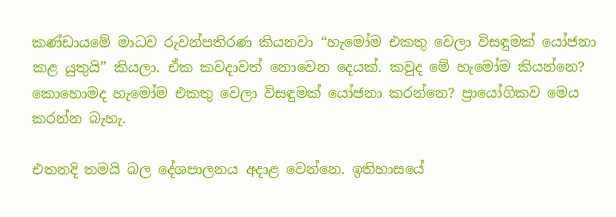කණ්ඩායමේ මාධව රුවන්පතිරණ කියනවා “හැමෝම එකතු වෙලා විසඳුමක් යෝජනා කළ යුතුයි” කියලා. ඒක කවදාවත් නොවෙන දෙයක්. කවුද මේ හැමෝම කියන්නෙ? කොහොමද හැමෝම එකතු වෙලා විසඳුමක් යෝජනා කරන්නෙ? ප්‍රායෝගිකව මෙය කරන්න බැහැ.

එතනදි තමයි බල දේශපාලනය අදාළ වෙන්නෙ. ඉතිහාසයේ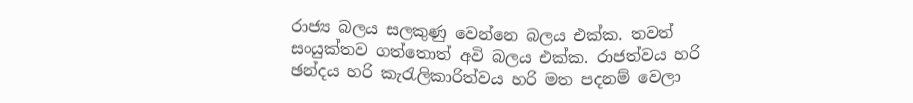රාජ්‍ය බලය සලකුණු වෙන්නෙ බලය එක්ක. තවත් සංයුක්තව ගත්තොත් අවි බලය එක්ක. රාජත්වය හරි ඡන්දය හරි කැරැලිකාරිත්වය හරි මත පදනම් වෙලා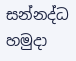සන්නද්ධ හමුදා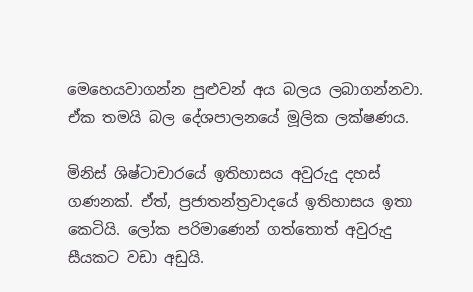මෙහෙයවාගන්න පුළුවන් අය බලය ලබාගන්නවා. ඒක තමයි බල දේශපාලනයේ මූලික ලක්ෂණය.

මිනිස් ශිෂ්ටාචාරයේ ඉතිහාසය අවුරුදු දහස් ගණනක්. ඒත්, ප්‍රජාතන්ත්‍රවාදයේ ඉතිහාසය ඉතා කෙටියි. ලෝක පරිමාණෙන් ගත්තොත් අවුරුදු සීයකට වඩා අඩුයි.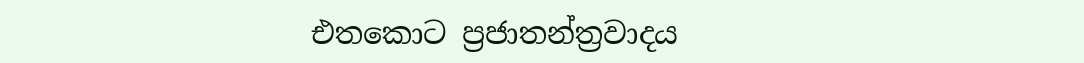එතකොට ප්‍රජාතන්ත්‍රවාදය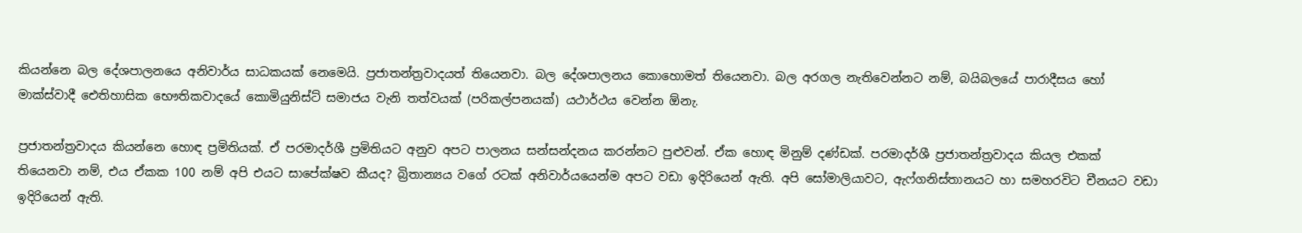කියන්නෙ බල දේශපාලනයෙ අනිවාර්ය සාධකයක් නෙමෙයි. ප්‍රජාතන්ත්‍රවාදයත් තියෙනවා. බල දේශපාලනය කොහොමත් තියෙනවා. බල අරගල නැතිවෙන්නට නම්, බයිබලයේ පාරාදීසය හෝ මාක්ස්වාදී ඓතිහාසික භෞතිකවාදයේ කොමියුනිස්ට් සමාජය වැනි තත්වයක් (පරිකල්පනයක්) යථාර්ථය වෙන්න ඕනැ.

ප්‍රජාතන්ත්‍රවාදය කියන්නෙ හොඳ ප්‍රමිතියක්. ඒ පරමාදර්ශී ප්‍රමිතියට අනුව අපට පාලනය සන්සන්දනය කරන්නට පුළුවන්. ඒක හොඳ මිනුම් දණ්ඩක්. පරමාදර්ශී ප්‍රජාතන්ත්‍රවාදය කියල එකක් තියෙනවා නම්, එය ඒකක 100 නම් අපි එයට සාපේක්ෂව කීයද? බ්‍රිතාන්‍යය වගේ රටක් අනිවාර්යයෙන්ම අපට වඩා ඉදිරියෙන් ඇති. අපි සෝමාලියාවට, ඇෆ්ගනිස්තානයට හා සමහරවිට චීනයට වඩා ඉදිරියෙන් ඇති.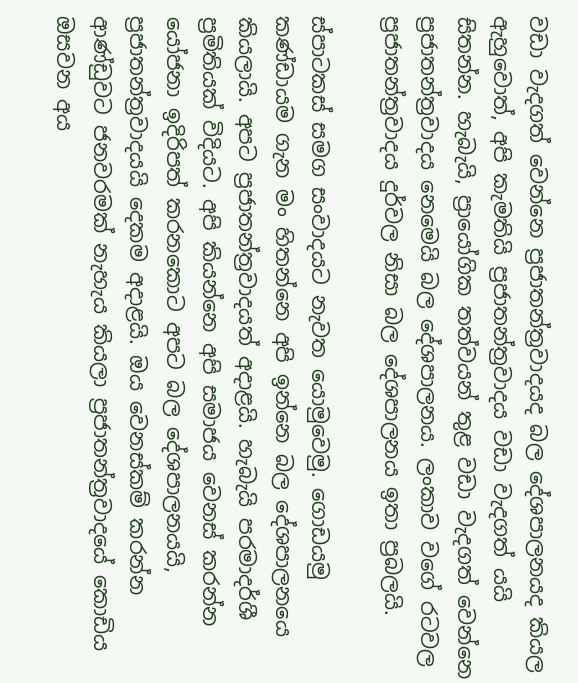වඩා වැදගත් වෙන්නෙ ප්‍රජාතන්ත්‍රවාදයද බල දේශපාලනයද කියල ඇහුවොත්, අපි කැමතියි ප්‍රජාතන්ත්‍රවාදය වඩා වැදගත් යයි සිතන්න. හැබැයි, ප්‍රායෝගික තත්වයන් තුළ වඩා වැදගත් වෙන්නෙ ප්‍රජාතන්ත්‍රවාදය නෙමෙයි බල දේශපාලනය. ලංකාව වගේ රටවල ප්‍රජාතන්ත්‍රවාදය දුර්වල නිසා බල දේශපාලනය ඉතා ප්‍රබලයි.

ස්පාටකස් සමග සංවාදයට නැවත යොමුවෙමු. ගොඩයමු කණ්ඩායම ගැන මං හිතන්නෙ අපි ඉන්නෙ බල දේශපාලනයෙ කියලායි. අපට ප්‍රජාතන්ත්‍රවාදයත් අදාළයි. හැබැයි පරමාදර්ශී ප්‍රමිතියක් විදියට. අපි කියන්නෙ අපි සමාජය වෙනස් කරන්න යෝජනා ඉදිරිපත් කරනකොට අපට බල දේශපාලනයයි, ප්‍රජාතන්ත්‍රවාදයයි දෙකම අදාළයි. ඔය වෙනස්කම් කරන්න ආණ්ඩුවට ජනවරමක් නැහැය කියලා ප්‍රජාතන්ත්‍රවාදයේ කොඩිය ඔසවන අය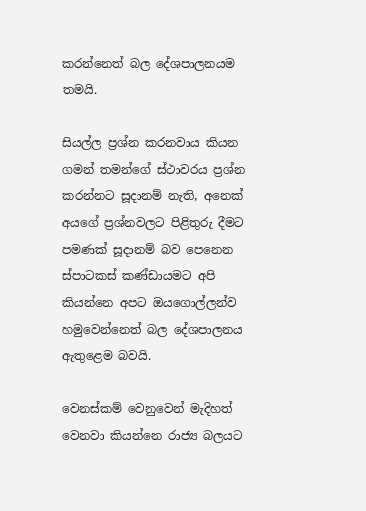කරන්නෙත් බල දේශපාලනයම තමයි.

සියල්ල ප්‍රශ්න කරනවාය කියන ගමන් තමන්ගේ ස්ථාවරය ප්‍රශ්න කරන්නට සූදානම් නැති, අනෙක් අයගේ ප්‍රශ්නවලට පිළිතුරු දීමට පමණක් සූදානම් බව පෙනෙන ස්පාටකස් කණ්ඩායමට අපි කියන්නෙ අපට ඔයගොල්ලන්ව හමුවෙන්නෙත් බල දේශපාලනය ඇතුළෙම බවයි.

වෙනස්කම් වෙනුවෙන් මැදිහත් වෙනවා කියන්නෙ රාජ්‍ය බලයට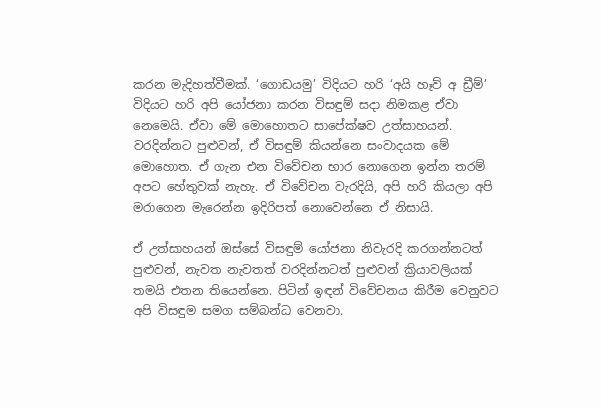කරන මැදිහත්වීමක්. ‘ගොඩයමු’ විදියට හරි ‘අයි හෑව් අ ඩ්‍රීම්’ විදියට හරි අපි යෝජනා කරන විසඳුම් සදා නිමකළ ඒවා නෙමෙයි. ඒවා මේ මොහොතට සාපේක්ෂව උත්සාහයන්. වරදින්නට පුළුවන්, ඒ විසඳුම් කියන්නෙ සංවාදයක මේ මොහොත. ඒ ගැන එන විවේචන භාර නොගෙන ඉන්න තරම් අපට හේතුවක් නැහැ. ඒ විවේචන වැරදියි, අපි හරි කියලා අපි මරාගෙන මැරෙන්න ඉදිරිපත් නොවෙන්නෙ ඒ නිසායි.

ඒ උත්සාහයන් ඔස්සේ විසඳුම් යෝජනා නිවැරදි කරගන්නටත් පුළුවන්, නැවත නැවතත් වරදින්නටත් පුළුවන් ක්‍රියාවලියක් තමයි එතන තියෙන්නෙ. පිටින් ඉඳන් විවේචනය කිරීම වෙනුවට අපි විසඳුම සමග සම්බන්ධ වෙනවා.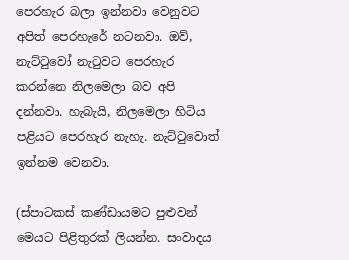පෙරහැර බලා ඉන්නවා වෙනුවට අපිත් පෙරහැරේ නටනවා. ඔව්, නැට්ටුවෝ නැටුවට පෙරහැර කරන්නෙ නිලමෙලා බව අපි දන්නවා. හැබැයි, නිලමෙලා හිටිය පළියට පෙරහැර නැහැ. නැට්ටුවොත් ඉන්නම වෙනවා.

(ස්පාටකස් කණ්ඩායමට පුළුවන් මෙයට පිළිතුරක් ලියන්න. සංවාදය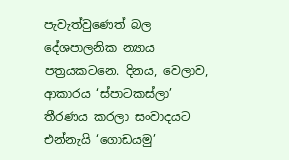පැවැත්වුණෙත් බල දේශපාලනික න්‍යාය පත්‍රයකටනෙ. දිනය, වෙලාව, ආකාරය ‘ස්පාටකස්ලා’ තීරණය කරලා සංවාදයට එන්නැයි ‘ගොඩයමු’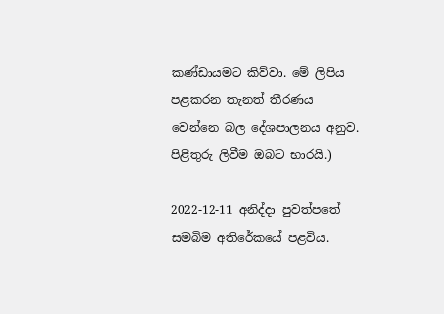කණ්ඩායමට කිව්වා. මේ ලිපිය පළකරන තැනත් තීරණය වෙන්නෙ බල දේශපාලනය අනුව. පිළිතුරු ලිවීම ඔබට භාරයි.)

2022-12-11 අනිද්දා පුවත්පතේ සමබිම අතිරේකයේ පළවිය.